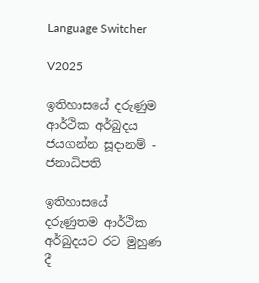Language Switcher

V2025

ඉතිහාසයේ දරුණුම ආර්ථික අර්බුදය ජයගන්න සූදානම් - ජනාධිපති

ඉතිහාසයේ දරුණුතම ආර්ථික අර්බුදයට රට මුහුණ දී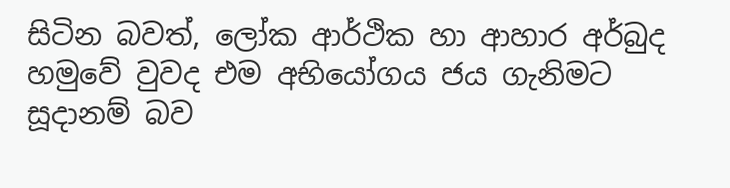සිටින බවත්, ලෝක ආර්ථික හා ආහාර අර්බුද හමුවේ වුවද එම අභියෝගය ජය ගැනිමට සූදානම් බව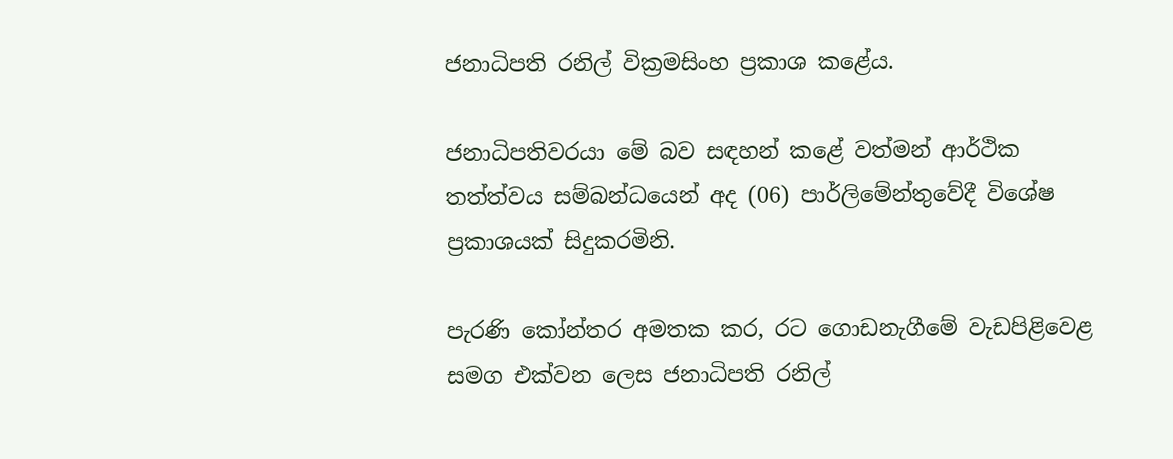ජනාධිපති රනිල් වික්‍රමසිංහ ප්‍රකාශ කළේය.

ජනාධිපතිවරයා මේ බව සඳහන් කළේ වත්මන් ආර්ථික තත්ත්වය සම්බන්ධයෙන් අද (06) පාර්ලිමේන්තුවේදී විශේෂ ප්‍රකාශයක් සිදුකරමිනි.

පැරණි කෝන්තර අමතක කර, රට ගොඩනැගීමේ වැඩපිළිවෙළ සමග එක්වන ලෙස ජනාධිපති රනිල්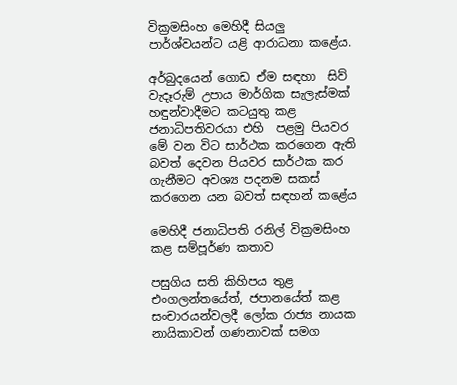වික්‍රමසිංහ මෙහිදී සියලු පාර්ශ්වයන්ට යළි ආරාධනා කළේය.

අර්බුදයෙන් ගොඩ ඒම සඳහා  සිව් වැදෑරුම් උපාය මාර්ගික සැලැස්මක් හඳුන්වාදීමට කටයුතු කළ ජනාධිපතිවරයා එහි  පළමු පියවර මේ වන විට සාර්ථක කරගෙන ඇති බවත් දෙවන පියවර සාර්ථක කර ගැනීමට අවශ්‍ය පදනම සකස් කරගෙන යන බවත් සඳහන් කළේය

මෙහිදී ජනාධිපති රනිල් වික්‍රමසිංහ  කළ සම්පූර්ණ කතාව

පසුගිය සති කිහිපය තුළ එංගලන්තයේත්, ජපානයේත් කළ සංචාරයන්වලදී ලෝක රාජ්‍ය නායක නායිකාවන් ගණනාවක් සමග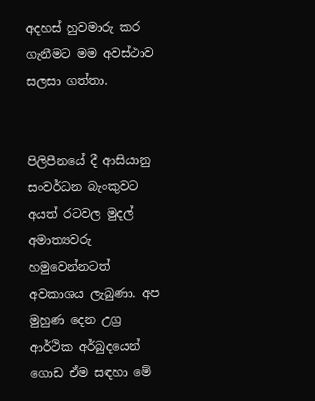අදහස් හුවමාරු කර ගැනීමට මම අවස්ථාව සලසා ගත්තා.


පිලිපීනයේ දී ආසියානු සංවර්ධන බැංකුවට අයත් රටවල මුදල් අමාත්‍යවරු හමුවෙන්නටත් අවකාශය ලැබුණා. අප මුහුණ දෙන උග්‍ර ආර්ථික අර්බුදයෙන් ගොඩ ඒම සඳහා මේ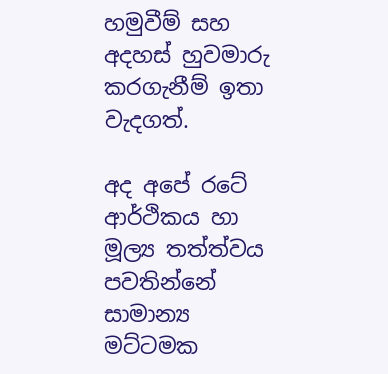හමුවීම් සහ අදහස් හුවමාරු කරගැනීම් ඉතා වැදගත්.

අද අපේ රටේ ආර්ථිකය හා මූල්‍ය තත්ත්වය පවතින්නේ සාමාන්‍ය මට්ටමක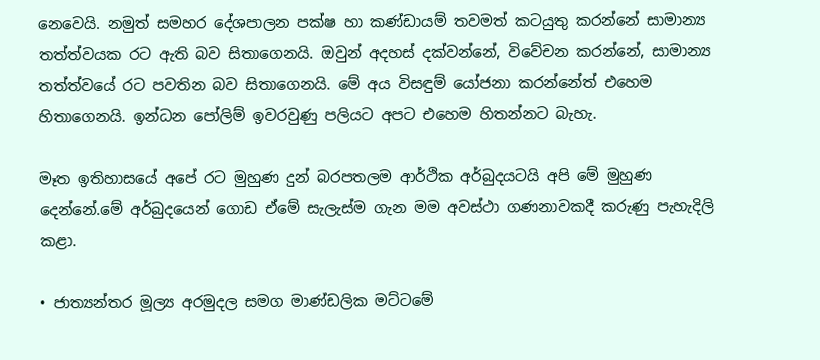නෙවෙයි. නමුත් සමහර දේශපාලන පක්ෂ හා කණ්ඩායම් තවමත් කටයුතු කරන්නේ සාමාන්‍ය තත්ත්වයක රට ඇති බව සිතාගෙනයි. ඔවුන් අදහස් දක්වන්නේ, විවේචන කරන්නේ, සාමාන්‍ය තත්ත්වයේ රට පවතින බව සිතාගෙනයි. මේ අය විසඳුම් යෝජනා කරන්නේත් එහෙම හිතාගෙනයි. ඉන්ධන පෝලිම් ඉවරවුණු පලියට අපට එහෙම හිතන්නට බැහැ.

මෑත ඉතිහාසයේ අපේ රට මුහුණ දුන් බරපතලම ආර්ථික අර්බුදයටයි අපි මේ මුහුණ දෙන්නේ.මේ අර්බුදයෙන් ගොඩ ඒමේ සැලැස්ම ගැන මම අවස්ථා ගණනාවකදී කරුණු පැහැදිලි කළා.

• ජාත්‍යන්තර මූල්‍ය අරමුදල සමග මාණ්ඩලික මට්ටමේ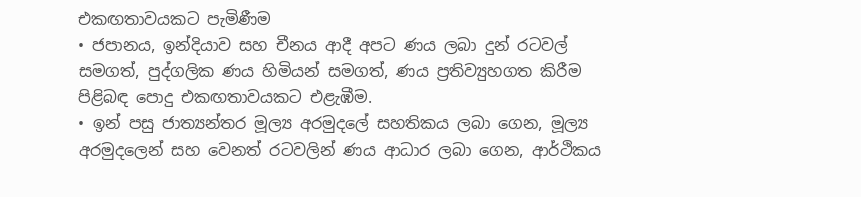එකඟතාවයකට පැමිණීම
• ජපානය, ඉන්දියාව සහ චීනය ආදී අපට ණය ලබා දුන් රටවල් සමගත්, පුද්ගලික ණය හිමියන් සමගත්, ණය ප්‍රතිව්‍යුහගත කිරීම පිළිබඳ පොදු එකඟතාවයකට එළැඹීම.
• ඉන් පසු ජාත්‍යන්තර මූල්‍ය අරමුදලේ සහතිකය ලබා ගෙන, මූල්‍ය අරමුදලෙන් සහ වෙනත් රටවලින් ණය ආධාර ලබා ගෙන, ආර්ථිකය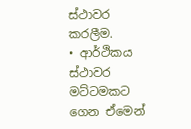ස්ථාවර කරලීම.
• ආර්ථිකය ස්ථාවර මට්ටමකට ගෙන ඒමෙන්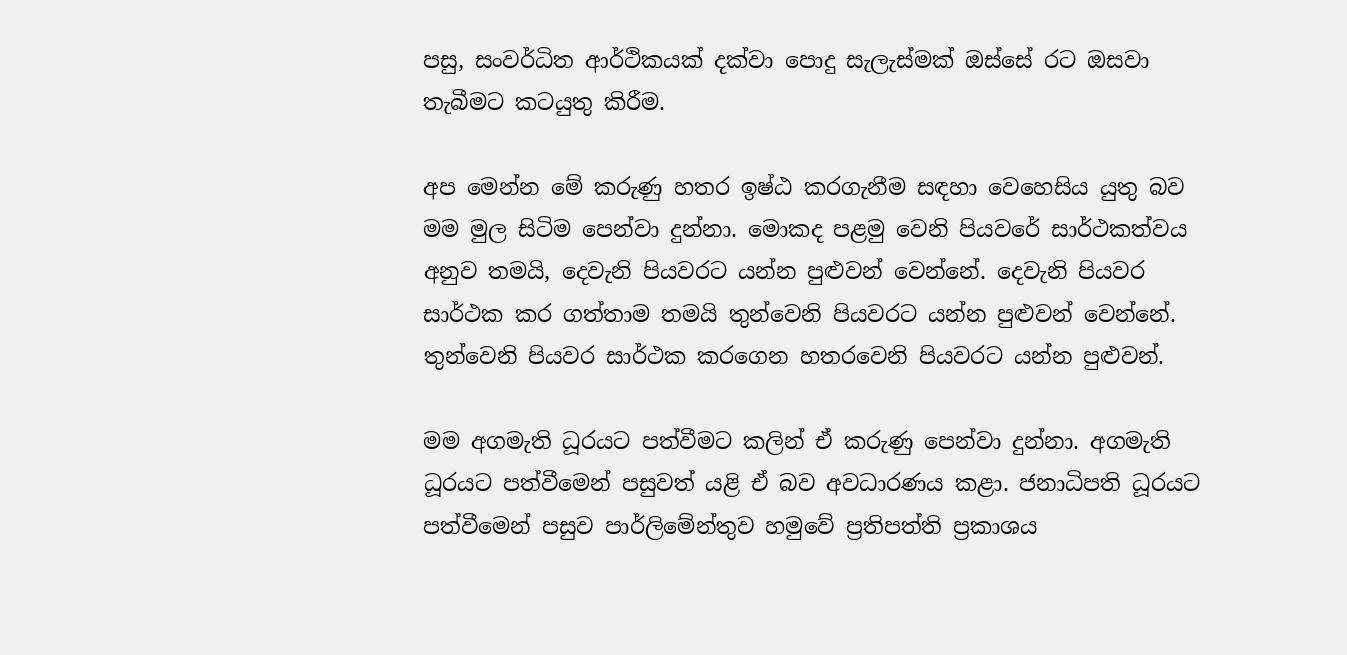පසු, සංවර්ධිත ආර්ථිකයක් දක්වා පොදු සැලැස්මක් ඔස්සේ රට ඔසවා තැබීමට කටයුතු කිරීම.

අප මෙන්න මේ කරුණු හතර ඉෂ්ඨ කරගැනීම සඳහා වෙහෙසිය යුතු බව මම මුල සිටිම පෙන්වා දුන්නා. මොකද පළමු වෙනි පියවරේ සාර්ථකත්වය අනුව තමයි, දෙවැනි පියවරට යන්න පුළුවන් වෙන්නේ. දෙවැනි පියවර සාර්ථක කර ගත්තාම තමයි තුන්වෙනි පියවරට යන්න පුළුවන් වෙන්නේ. තුන්වෙනි පියවර සාර්ථක කරගෙන හතරවෙනි පියවරට යන්න පුළුවන්.

මම අගමැති ධූරයට පත්වීමට කලින් ඒ කරුණු පෙන්වා දුන්නා. අගමැති ධූරයට පත්වීමෙන් පසුවත් යළි ඒ බව අවධාරණය කළා. ජනාධිපති ධූරයට පත්වීමෙන් පසුව පාර්ලිමේන්තුව හමුවේ ප්‍රතිපත්ති ප්‍රකාශය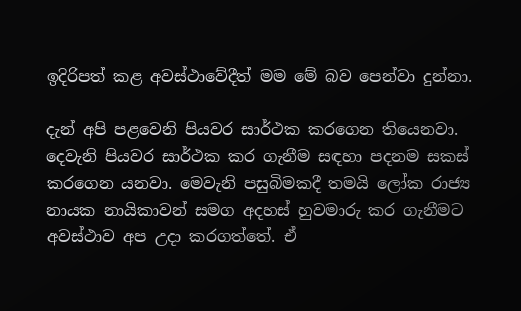ඉදිරිපත් කළ අවස්ථාවේදීත් මම මේ බව පෙන්වා දුන්නා.

දැන් අපි පළවෙනි පියවර සාර්ථක කරගෙන තියෙනවා. දෙවැනි පියවර සාර්ථක කර ගැනීම සඳහා පදනම සකස් කරගෙන යනවා. මෙවැනි පසුබිමකදී තමයි ලෝක රාජ්‍ය නායක නායිකාවන් සමග අදහස් හුවමාරු කර ගැනීමට අවස්ථාව අප උදා කරගත්තේ. ඒ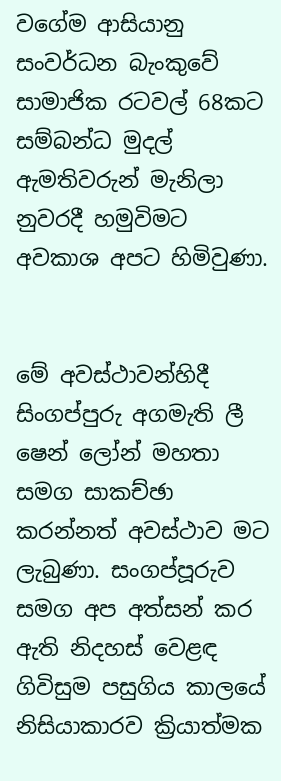වගේම ආසියානු සංවර්ධන බැංකුවේ සාමාජික රටවල් 68කට සම්බන්ධ මුදල් ඇමතිවරුන් මැනිලා නුවරදී හමුවිමට අවකාශ අපට හිමිවුණා.


මේ අවස්ථාවන්හිදී සිංගප්පුරු අගමැති ලී ෂෙන් ලෝන් මහතා සමග සාකච්ඡා කරන්නත් අවස්ථාව මට ලැබුණා. සංගප්පූරුව සමග අප අත්සන් කර ඇති නිදහස් වෙළඳ ගිවිසුම පසුගිය කාලයේ නිසියාකාරව ක්‍රියාත්මක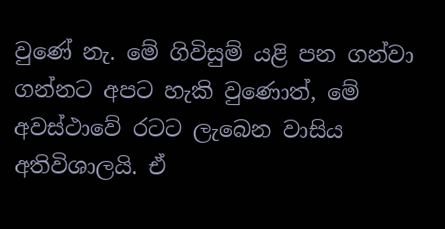වුණේ නැ. මේ ගිවිසුම් යළි පන ගන්වා ගන්නට අපට හැකි වුණොත්, මේ අවස්ථාවේ රටට ලැබෙන වාසිය අතිවිශාලයි. ඒ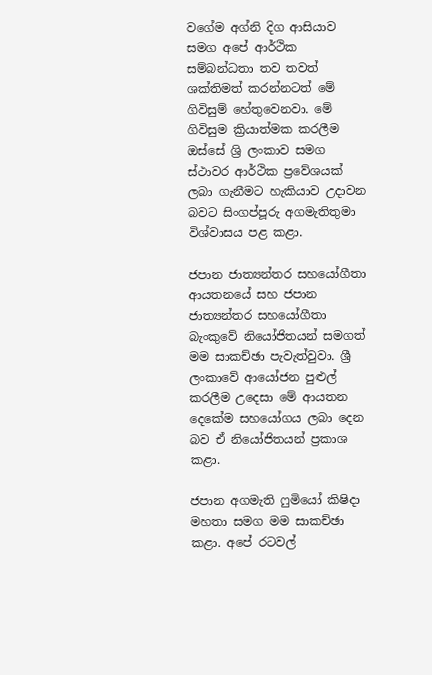වගේම අග්නි දිග ආසියාව සමග අපේ ආර්ථික සම්බන්ධතා තව තවත් ශක්තිමත් කරන්නටත් මේ ගිවිසුම් හේතුවෙනවා. මේ ගිවිසුම ක්‍රියාත්මක කරලීම ඔස්සේ ශ්‍රි ලංකාව සමග ස්ථාවර ආර්ථික ප්‍රවේශයක් ලබා ගැනීමට හැකියාව උදාවන බවට සිංගප්පූරු අගමැතිතුමා විශ්වාසය පළ කළා.

ජපාන ජාත්‍යන්තර සහයෝගීතා ආයතනයේ සහ ජපාන ජාත්‍යන්තර සහයෝගීතා බැංකුවේ නියෝජිතයන් සමගත් මම සාකච්ඡා පැවැත්වුවා. ශ්‍රී ලංකාවේ ආයෝජන පුළුල් කරලීම උදෙසා මේ ආයතන දෙකේම සහයෝගය ලබා දෙන බව ඒ නියෝජිතයන් ප්‍රකාශ කළා.

ජපාන අගමැති ෆුමියෝ කිෂිදා මහතා සමග මම සාකච්ඡා කළා. අපේ රටවල්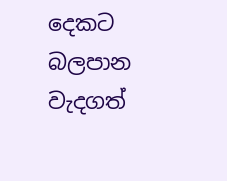දෙකට බලපාන වැදගත්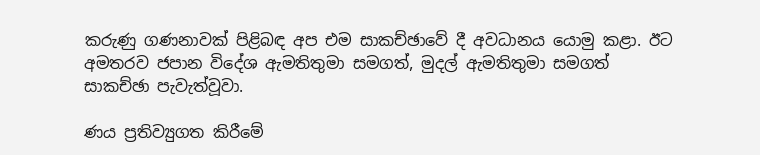කරුණු ගණනාවක් පිළිබඳ අප එම සාකච්ඡාවේ දී අවධානය යොමු කළා. ඊට අමතරව ජපාන විදේශ ඇමතිතුමා සමගත්, මුදල් ඇමතිතුමා සමගත් සාකච්ඡා පැවැත්වූවා.

ණය ප්‍රතිව්‍යුගත කිරීමේ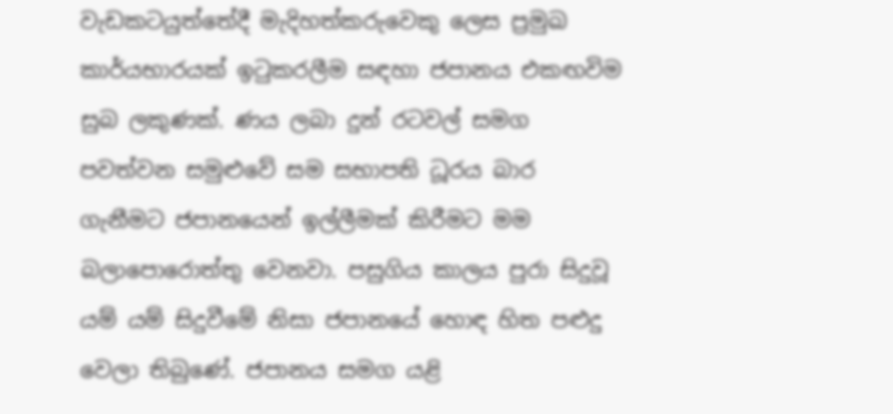වැඩකටයුත්තේදී මැදිහත්කරුවෙකු ලෙස ප්‍රමුඛ කාර්යභාරයක් ඉටුකරලීම සඳහා ජපානය එකඟවිම සුබ ලකුණක්. ණය ලබා දුන් රටවල් සමග පවත්වන සමුළුවේ සම සභාපති ධූරය බාර ගැනීමට ජපානයෙන් ඉල්ලීමක් කිරීමට මම බලාපොරොත්තු වෙනවා. පසුගිය කාලය පුරා සිදුවූ යම් යම් සිදුවීමේ නිසා ජපානයේ හොඳ හිත පළුදු වෙලා තිබුණේ. ජපානය සමග යළි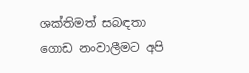ශක්තිමත් සබඳතා ගොඩ නංවාලීමට අපි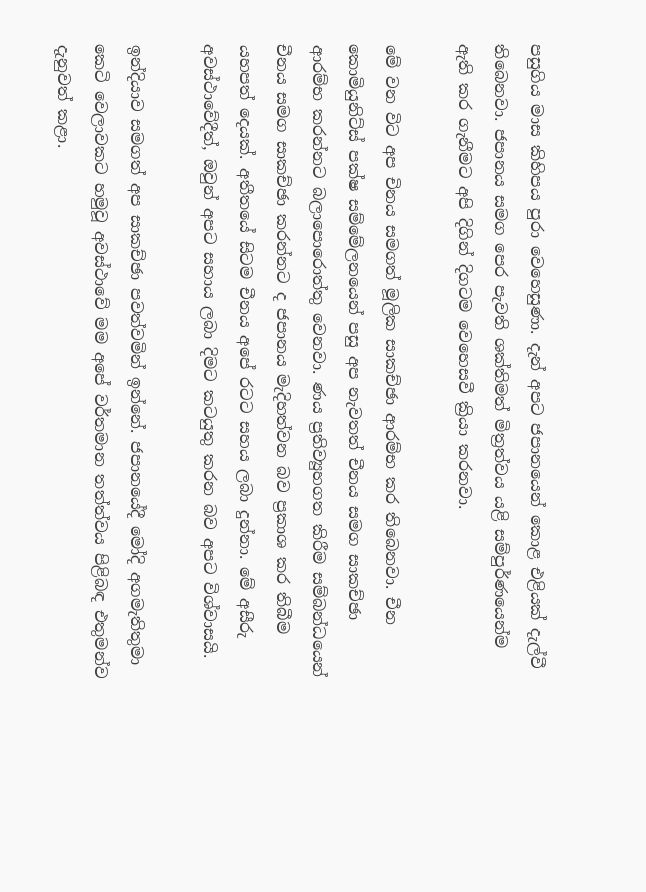පසුගිය මාස කිහිපය පුරා වෙහෙසුණා. දැන් අපට ජපානයෙන් කොළ එළියක් දැල්වී තිබෙනවා. ජපානය සමග පෙර පැවති ශක්තිමත් මිත්‍රත්වය යළි සම්පුර්ණයෙන්ම ඇති කර ගැනීමට අපි දිගින් දිගටම වෙහෙසවී ක්‍රියා කරනවා.

මේ වන විට අප චිනය සමගත් මූලික සාකච්ඡා ආරම්භ කර තිබෙනවා. චීන කොමියුනිට්ස් පක්ෂ සම්මේලනයෙන් පසු අප නැවතත් චීනය සමග සාකච්ඡා ආරම්භ කරන්නට බලාපොරොත්තු වෙනවා. ණය ප්‍රතිව්‍යුහගත කිරීම සම්බන්ධයෙන් චීනය සමග සාකච්ඡා කරන්නට ද ජපානය මැදිහත්වන බව ප්‍රකාශ කර තිබීම යහපත් දෙයක්. අතීතයේ සිටම චීනය අපේ රටට සහය ලබා දුන්නා. මේ අසීරු අවස්ථාවේදීත්, ඔවුන් අපට සහාය ලබා දිමට කටයුතු කරන බව අපට විශ්වාසයි.

ඉන්දියාව සමගත් අප සාකච්ඡා පවත්වමින් ඉන්නේ. ජපානයේදී මෝදි අගමැතිතුමා කෙටි වෙලාවකට හමුවූ අවස්ථාවේ මම අපේ වර්තමාන තත්ත්වය පිළිබඳ එතුමන්ව දැනුවත් කළා.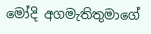මෝදි අගමැතිතුමාගේ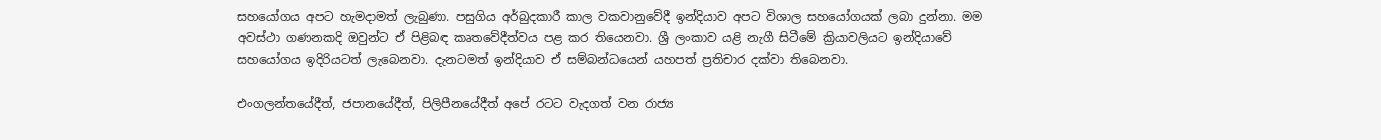සහයෝගය අපට හැමදාමත් ලැබුණා. පසුගිය අර්බුදකාරී කාල වකවානුවේදී ඉන්දියාව අපට විශාල සහයෝගයක් ලබා දුන්නා. මම අවස්ථා ගණනකදි ඔවුන්ට ඒ පිළිබඳ කෘතවේදීත්වය පළ කර තියෙනවා. ශ්‍රී ලංකාව යළි නැගී සිටීමේ ක්‍රියාවලියට ඉන්දියාවේ සහයෝගය ඉදිරියටත් ලැබෙනවා. දැනටමත් ඉන්දියාව ඒ සම්බන්ධයෙන් යහපත් ප්‍රතිචාර දක්වා තිබෙනවා.

එංගලන්තයේදීත්, ජපානයේදීත්, පිලිපීනයේදීත් අපේ රටට වැදගත් වන රාජ්‍ය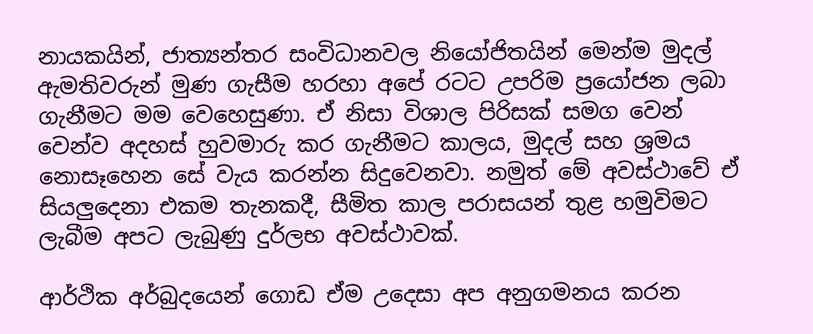නායකයින්, ජාත්‍යන්තර සංවිධානවල නියෝජිතයින් මෙන්ම මුදල් ඇමතිවරුන් මුණ ගැසීම හරහා අපේ රටට උපරිම ප්‍රයෝජන ලබා ගැනීමට මම වෙහෙසුණා. ඒ නිසා විශාල පිරිසක් සමග වෙන් වෙන්ව අදහස් හුවමාරු කර ගැනීමට කාලය, මුදල් සහ ශ්‍රමය නොසෑහෙන සේ වැය කරන්න සිදුවෙනවා. නමුත් මේ අවස්ථාවේ ඒ සියලුදෙනා එකම තැනකදී, සීමිත කාල පරාසයන් තුළ හමුවිමට ලැබීම අපට ලැබුණු දුර්ලභ අවස්ථාවක්.

ආර්ථික අර්බුදයෙන් ගොඩ ඒම උදෙසා අප අනුගමනය කරන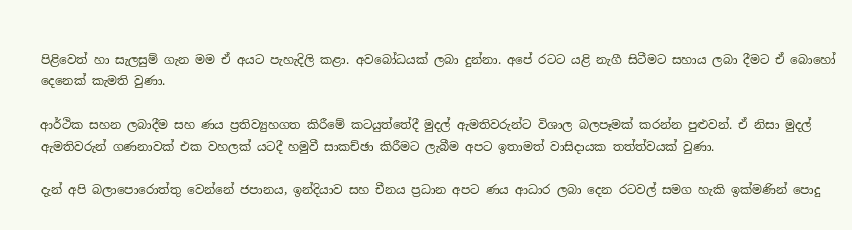පිළිවෙත් හා සැලසුම් ගැන මම ඒ අයට පැහැදිලි කළා. අවබෝධයක් ලබා දුන්නා. අපේ රටට යළි නැගී සිටීමට සහාය ලබා දීමට ඒ බොහෝ දෙනෙක් කැමති වුණා.

ආර්ථික සහන ලබාදීම සහ ණය ප්‍රතිව්‍යුහගත කිරීමේ කටයුත්තේදී මුදල් ඇමතිවරුන්ට විශාල බලපෑමක් කරන්න පුළුවන්. ඒ නිසා මුදල් ඇමතිවරුන් ගණනාවක් එක වහලක් යටදී හමුවී සාකච්ඡා කිරීමට ලැබීම අපට ඉතාමත් වාසිදායක තත්ත්වයක් වුණා.

දැන් අපි බලාපොරොත්තු වෙන්නේ ජපානය, ඉන්දියාව සහ චීනය ප්‍රධාන අපට ණය ආධාර ලබා දෙන රටවල් සමග හැකි ඉක්මණින් පොදු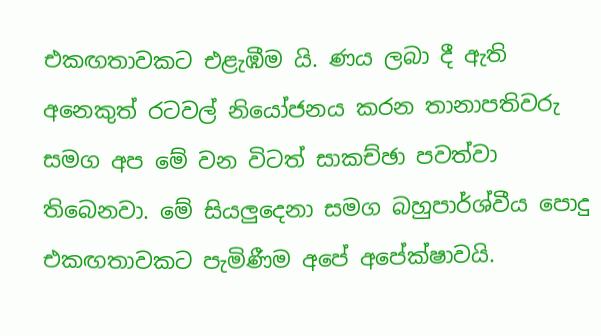එකඟතාවකට එළැඹීම යි. ණය ලබා දී ඇති අනෙකුත් රටවල් නියෝජනය කරන තානාපතිවරු සමග අප මේ වන විටත් සාකච්ඡා පවත්වා තිබෙනවා. මේ සියලුදෙනා සමග බහුපාර්ශ්වීය පොදු එකඟතාවකට පැමිණීම අපේ අපේක්ෂාවයි.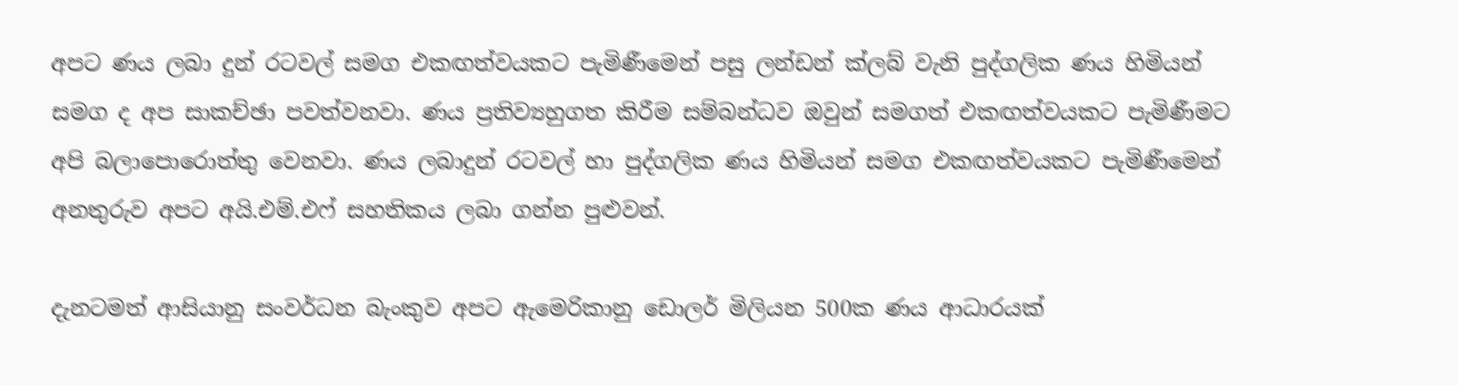අපට ණය ලබා දුන් රටවල් සමග එකඟත්වයකට පැමිණීමෙන් පසු ලන්ඩන් ක්ලබ් වැනි පුද්ගලික ණය හිමියන් සමග ද අප සාකච්ඡා පවත්වනවා. ණය ප්‍රතිව්‍යහුගත කිරීම සම්බන්ධව ඔවුන් සමගත් එකඟත්වයකට පැමිණීමට අපි බලාපොරොත්තු වෙනවා. ණය ලබාදුන් රටවල් හා පුද්ගලික ණය හිමියන් සමග එකඟත්වයකට පැමිණීමෙන් අනතුරුව අපට අයි.එම්.එෆ් සහතිකය ලබා ගන්න පුළුවන්.

දැනටමත් ආසියානු සංවර්ධන බැංකුව අපට ඇමෙරිකානු ඩොලර් මිලියන 500ක ණය ආධාරයක්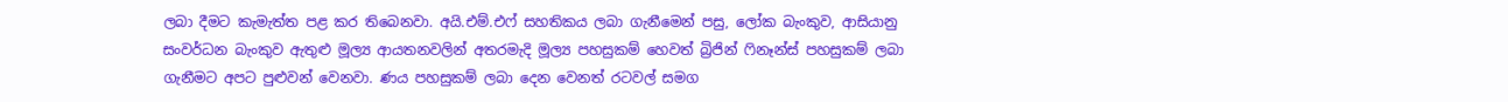ලබා දීමට කැමැත්ත පළ කර තිබෙනවා. අයි.එම්.එෆ් සහතිකය ලබා ගැනීමෙන් පසු, ලෝක බැංකුව, ආසියානු සංවර්ධන බැංකුව ඇතුළු මූල්‍ය ආයතනවලින් අතරමැදි මූල්‍ය පහසුකම් හෙවත් බ්‍රිජින් ෆිනෑන්ස් පහසුකම් ලබා ගැනීමට අපට පුළුවන් වෙනවා. ණය පහසුකම් ලබා දෙන වෙනත් රටවල් සමග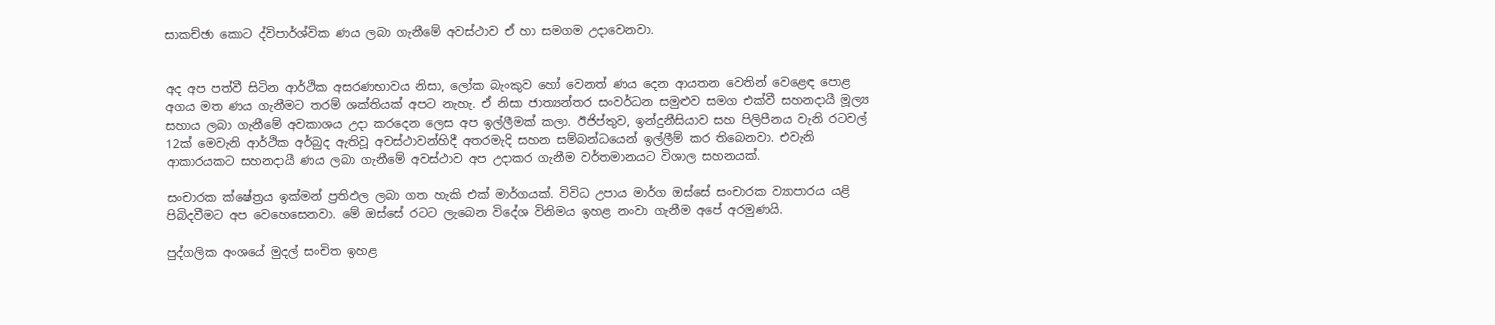සාකච්ඡා කොට ද්විපාර්ශ්වික ණය ලබා ගැනීමේ අවස්ථාව ඒ හා සමගම උදාවෙනවා.


අද අප පත්වී සිටින ආර්ථික අසරණභාවය නිසා, ලෝක බැංකුව හෝ වෙනත් ණය දෙන ආයතන වෙතින් වෙළෙඳ පොළ අගය මත ණය ගැනීමට තරම් ශක්තියක් අපට නැහැ. ඒ නිසා ජාත්‍යන්තර සංවර්ධන සමුළුව සමග එක්වී සහනදායී මූල්‍ය සහාය ලබා ගැනීමේ අවකාශය උදා කරදෙන ලෙස අප ඉල්ලීමක් කලා. ඊජිප්තුව, ඉන්දුනීසියාව සහ පිලිපීනය වැනි රටවල් 12ක් මෙවැනි ආර්ථික අර්බුද ඇතිවූ අවස්ථාවන්හිදී අතරමැදි සහන සම්බන්ධයෙන් ඉල්ලීම් කර තිබෙනවා. එවැනි ආකාරයකට සහනදායී ණය ලබා ගැනීමේ අවස්ථාව අප උදාකර ගැනීම වර්තමානයට විශාල සහනයක්.

සංචාරක ක්ෂේත්‍රය ඉක්මන් ප්‍රතිඵල ලබා ගත හැකි එක් මාර්ගයක්. විවිධ උපාය මාර්ග ඔස්සේ සංචාරක ව්‍යාපාරය යළි පිබිදවීමට අප වෙහෙසෙනවා. මේ ඔස්සේ රටට ලැබෙන විදේශ විනිමය ඉහළ නංවා ගැනීම අපේ අරමුණයි.

පුද්ගලික අංශයේ මුදල් සංචිත ඉහළ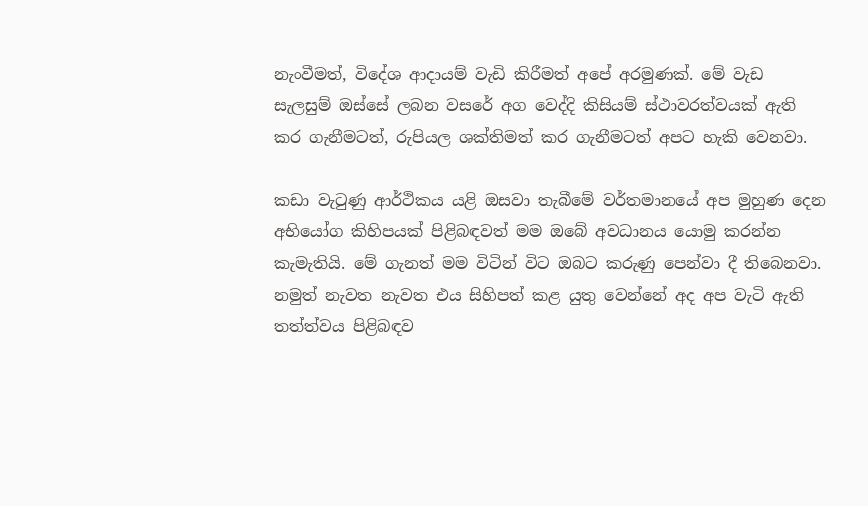නැංවීමත්, විදේශ ආදායම් වැඩි කිරීමත් අපේ අරමුණක්. මේ වැඩ සැලසුම් ඔස්සේ ලබන වසරේ අග වෙද්දි කිසියම් ස්ථාවරත්වයක් ඇති කර ගැනීමටත්, රුපියල ශක්තිමත් කර ගැනීමටත් අපට හැකි වෙනවා.

කඩා වැටුණු ආර්ථිකය යළි ඔසවා තැබීමේ වර්තමානයේ අප මුහුණ දෙන අභියෝග කිහිපයක් පිළිබඳවත් මම ඔබේ අවධානය යොමු කරන්න කැමැතියි. මේ ගැනත් මම විටින් විට ඔබට කරුණු පෙන්වා දී තිබෙනවා. නමුත් නැවත නැවත එය සිහිපත් කළ යුතු වෙන්නේ අද අප වැටි ඇති තත්ත්වය පිළිබඳව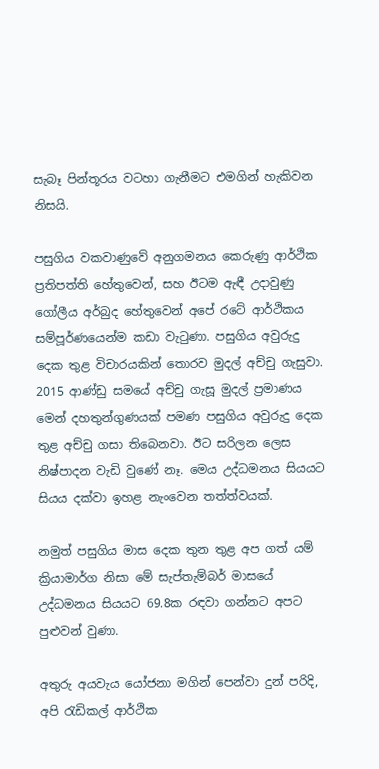සැබෑ පින්තූරය වටහා ගැනීමට එමගින් හැකිවන නිසයි.

පසුගිය වකවාණුවේ අනුගමනය කෙරුණු ආර්ථික ප්‍රතිපත්ති හේතුවෙන්, සහ ඊටම ඇඳී උදාවුණු ගෝලීය අර්බුද හේතුවෙන් අපේ රටේ ආර්ථිකය සම්පූර්ණයෙන්ම කඩා වැටුණා. පසුගිය අවුරුදු දෙක තුළ විචාරයකින් තොරව මුදල් අච්චු ගැසුවා. 2015 ආණ්ඩු සමයේ අච්චු ගැසූ මුදල් ප්‍රමාණය මෙන් දහතුන්ගුණයක් පමණ පසුගිය අවුරුදු දෙක තුළ අච්චු ගසා තිබෙනවා. ඊට සරිලන ලෙස නිෂ්පාදන වැඩි වුණේ නෑ. මෙය උද්ධමනය සියයට සියය දක්වා ඉහළ නැංවෙන තත්ත්වයක්.

නමුත් පසුගිය මාස දෙක තුන තුළ අප ගත් යම් ක්‍රියාමාර්ග නිසා මේ සැප්තැම්බර් මාසයේ උද්ධමනය සියයට 69.8ක රඳවා ගන්නට අපට පුළුවන් වුණා.

අතුරු අයවැය යෝජනා මගින් පෙන්වා දුන් පරිදි, අපි රැඩිකල් ආර්ථික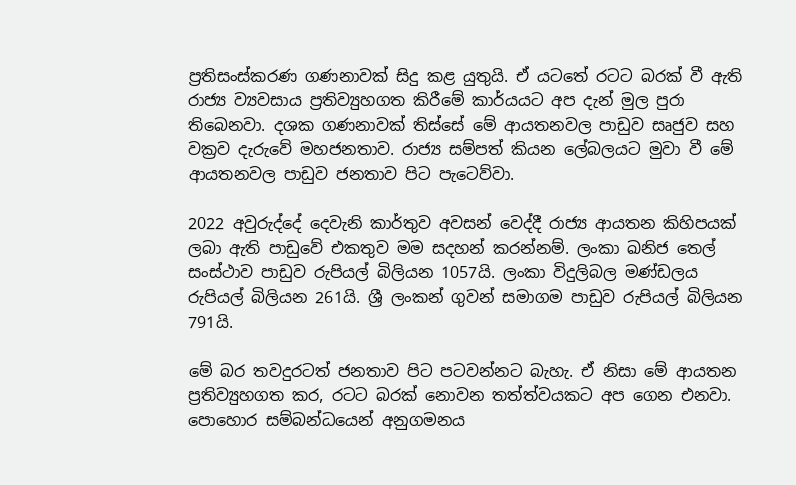ප්‍රතිසංස්කරණ ගණනාවක් සිදු කළ යුතුයි. ඒ යටතේ රටට බරක් වී ඇති රාජ්‍ය ව්‍යවසාය ප්‍රතිව්‍යුහගත කිරීමේ කාර්යයට අප දැන් මුල පුරා තිබෙනවා. දශක ගණනාවක් තිස්සේ මේ ආයතනවල පාඩුව සෘජුව සහ වක්‍රව දැරුවේ මහජනතාව. රාජ්‍ය සම්පත් කියන ලේබලයට මුවා වී මේ ආයතනවල පාඩුව ජනතාව පිට පැටෙව්වා.

2022 අවුරුද්දේ දෙවැනි කාර්තුව අවසන් වෙද්දී රාජ්‍ය ආයතන කිහිපයක් ලබා ඇති පාඩුවේ එකතුව මම සදහන් කරන්නම්. ලංකා ඛනිජ තෙල් සංස්ථාව පාඩුව රුපියල් බිලියන 1057යි. ලංකා විදුලිබල මණ්ඩලය රුපියල් බිලියන 261යි. ශ්‍රී ලංකන් ගුවන් සමාගම පාඩුව රුපියල් බිලියන 791යි.

මේ බර තවදුරටත් ජනතාව පිට පටවන්නට බැහැ. ඒ නිසා මේ ආයතන ප්‍රතිව්‍යුහගත කර, රටට බරක් නොවන තත්ත්වයකට අප ගෙන එනවා. පොහොර සම්බන්ධයෙන් අනුගමනය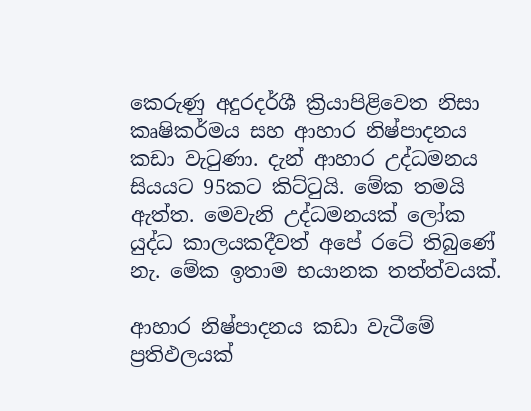කෙරුණු අදුරදර්ශී ක්‍රියාපිළිවෙත නිසා කෘෂිකර්මය සහ ආහාර නිෂ්පාදනය කඩා වැටුණා. දැන් ආහාර උද්ධමනය සියයට 95කට කිට්ටුයි. මේක තමයි ඇත්ත. මෙවැනි උද්ධමනයක් ලෝක යුද්ධ කාලයකදීවත් අපේ රටේ තිබුණේ නැ. මේක ඉතාම භයානක තත්ත්වයක්.

ආහාර නිෂ්පාදනය කඩා වැටීමේ ප්‍රතිඵලයක්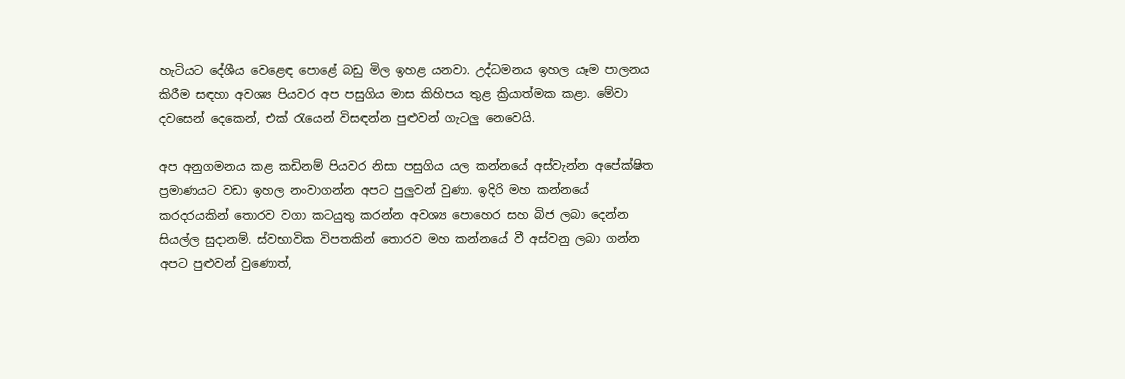හැටියට දේශීය වෙළෙඳ පොළේ බඩු මිල ඉහළ යනවා. උද්ධමනය ඉහල යෑම පාලනය කිරීම සඳහා අවශ්‍ය පියවර අප පසුගිය මාස කිහිපය තුළ ක්‍රියාත්මක කළා. මේවා දවසෙන් දෙකෙන්, එක් රැයෙන් විසඳන්න පුළුවන් ගැටලු නෙවෙයි.

අප අනුගමනය කළ කඩිනම් පියවර නිසා පසුගිය යල කන්නයේ අස්වැන්න අපේක්ෂිත ප්‍රමාණයට වඩා ඉහල නංවාගන්න අපට පුලුවන් වුණා. ඉදිරි මහ කන්නයේ කරදරයකින් තොරව වගා කටයුතු කරන්න අවශ්‍ය පොහෙර සහ බිජ ලබා දෙන්න සියල්ල සුදානම්. ස්වභාවික විපතකින් තොරව මහ කන්නයේ වී අස්වනු ලබා ගන්න අපට පුළුවන් වුණොත්,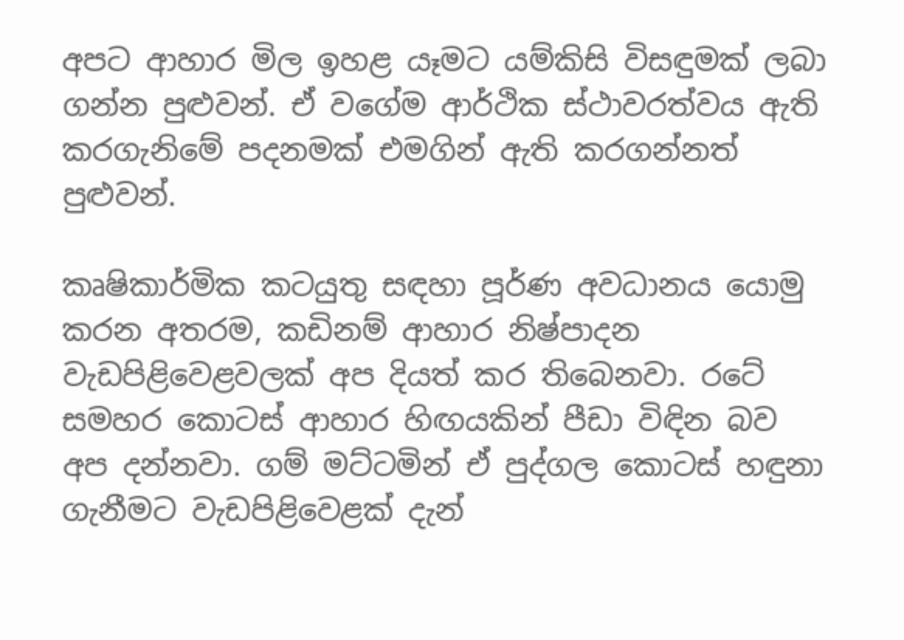අපට ආහාර මිල ඉහළ යෑමට යම්කිසි විසඳුමක් ලබා ගන්න පුළුවන්. ඒ වගේම ආර්ථික ස්ථාවරත්වය ඇති කරගැනිමේ පදනමක් එමගින් ඇති කරගන්නත් පුළුවන්.

කෘෂිකාර්මික කටයුතු සඳහා පූර්ණ අවධානය යොමු කරන අතරම, කඩිනම් ආහාර නිෂ්පාදන වැඩපිළිවෙළවලක් අප දියත් කර තිබෙනවා. රටේ සමහර කොටස් ආහාර හිඟයකින් පීඩා විඳින බව අප දන්නවා. ගම් මට්ටමින් ඒ පුද්ගල කොටස් හඳුනා ගැනීමට වැඩපිළිවෙළක් දැන්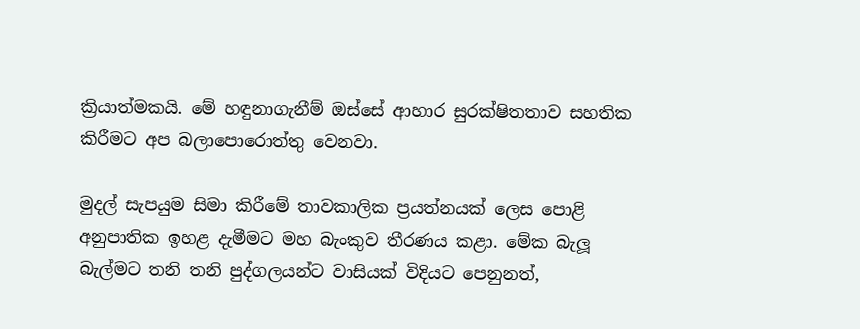ක්‍රියාත්මකයි. මේ හඳුනාගැනීම් ඔස්සේ ආහාර සුරක්ෂිතතාව සහතික කිරීමට අප බලාපොරොත්තු වෙනවා.

මුදල් සැපයුම සිමා කිරීමේ තාවකාලික ප්‍රයත්නයක් ලෙස පොළි අනුපාතික ඉහළ දැමීමට මහ බැංකුව තීරණය කළා. මේක බැලූ බැල්මට තනි තනි පුද්ගලයන්ට වාසියක් විදියට පෙනුනත්,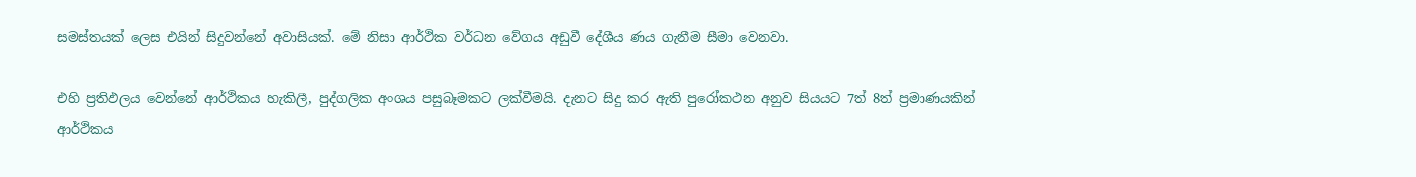සමස්තයක් ලෙස එයින් සිදුවන්නේ අවාසියක්. මේ නිසා ආර්ථික වර්ධන වේගය අඩුවී දේශීය ණය ගැනීම සීමා වෙනවා.

එහි ප්‍රතිඵලය වෙන්නේ ආර්ථිකය හැකිලී, පුද්ගලික අංශය පසුබෑමකට ලක්වීමයි. දැනට සිදු කර ඇති පුරෝකථන අනුව සියයට 7ත් 8ත් ප්‍රමාණයකින් ආර්ථිකය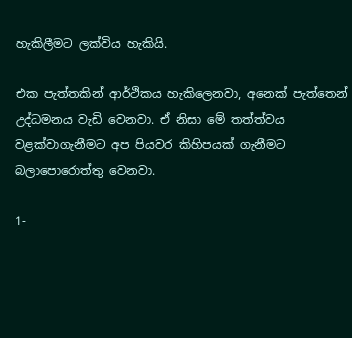හැකිලීමට ලක්විය හැකියි.

එක පැත්තකින් ආර්ථිකය හැකිලෙනවා, අනෙක් පැත්තෙන් උද්ධමනය වැඩි වෙනවා. ඒ නිසා මේ තත්ත්වය වළක්වාගැනීමට අප පියවර කිහිපයක් ගැනීමට බලාපොරොත්තු වෙනවා.

1-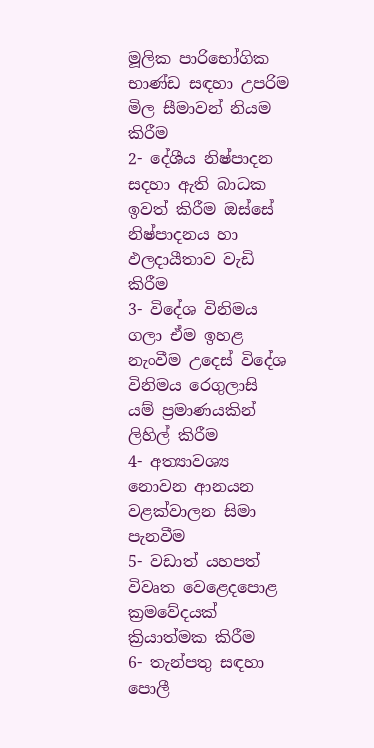මූලික පාරිභෝගික භාණ්ඩ සඳහා උපරිම මිල සීමාවන් නියම කිරීම
2- දේශීය නිෂ්පාදන සදහා ඇති බාධක ඉවත් කිරීම ඔස්සේ නිෂ්පාදනය හා ඵලදායීතාව වැඩි කිරීම
3- විදේශ විනිමය ගලා ඒම ඉහළ නැංවීම උදෙස් විදේශ විනිමය රෙගුලාසි යම් ප්‍රමාණයකින් ලිහිල් කිරීම
4- අත්‍යාවශ්‍ය නොවන ආනයන වළක්වාලන සිමා පැනවීම
5- වඩාත් යහපත් විවෘත වෙළෙදපොළ ක්‍රමවේදයක් ක්‍රියාත්මක කිරීම
6- තැන්පතු සඳහා පොලී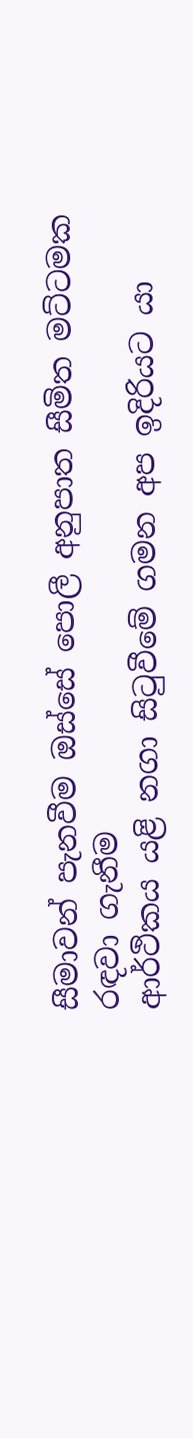සීමාවන් පැනවීම ඔස්සේ පොලී අනුපාත සීමිත මට්ටමක රඳවා ගැනීම
ආර්ථිකය යළි නගා සිටුවීමේ ගමන අප ඉදිරියට යා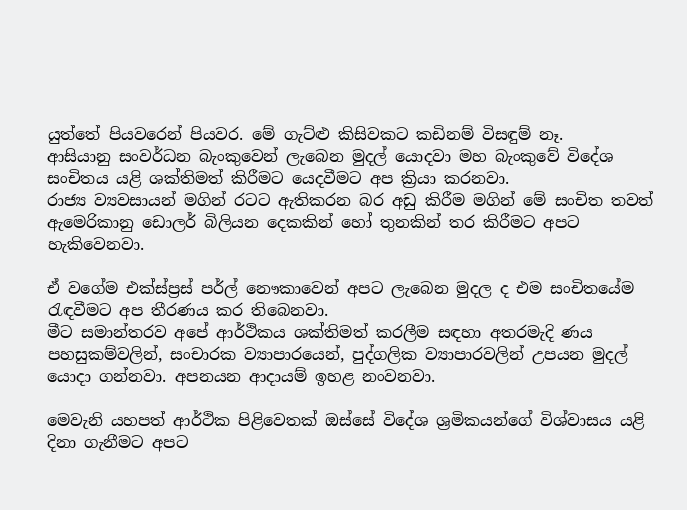යුත්තේ පියවරෙන් පියවර. මේ ගැට්‍ළු කිසිවකට කඩිනම් විසඳුම් නෑ.
ආසියානු සංවර්ධන බැංකුවෙන් ලැබෙන මුදල් යොදවා මහ බැංකුවේ විදේශ සංචිතය යළි ශක්තිමත් කිරීමට යෙදවීමට අප ක්‍රියා කරනවා.
රාජ්‍ය ව්‍යවසායන් මගින් රටට ඇතිකරන බර අඩු කිරීම මගින් මේ සංචිත තවත් ඇමෙරිකානු ඩොලර් බිලියන දෙකකින් හෝ තුනකින් තර කිරීමට අපට හැකිවෙනවා.

ඒ වගේම එක්ස්ප්‍රස් පර්ල් නෞකාවෙන් අපට ලැබෙන මුදල ද එම සංචිතයේම රැඳවීමට අප තීරණය කර තිබෙනවා.
මීට සමාන්තරව අපේ ආර්ථිකය ශක්තිමත් කරලීම සඳහා අතරමැදි ණය පහසුකම්වලින්, සංචාරක ව්‍යාපාරයෙන්, පුද්ගලික ව්‍යාපාරවලින් උපයන මුදල් යොදා ගන්නවා. අපනයන ආදායම් ඉහළ නංවනවා.

මෙවැනි යහපත් ආර්ථික පිළිවෙතක් ඔස්සේ විදේශ ශ්‍රමිකයන්ගේ විශ්වාසය යළි දිනා ගැනීමට අපට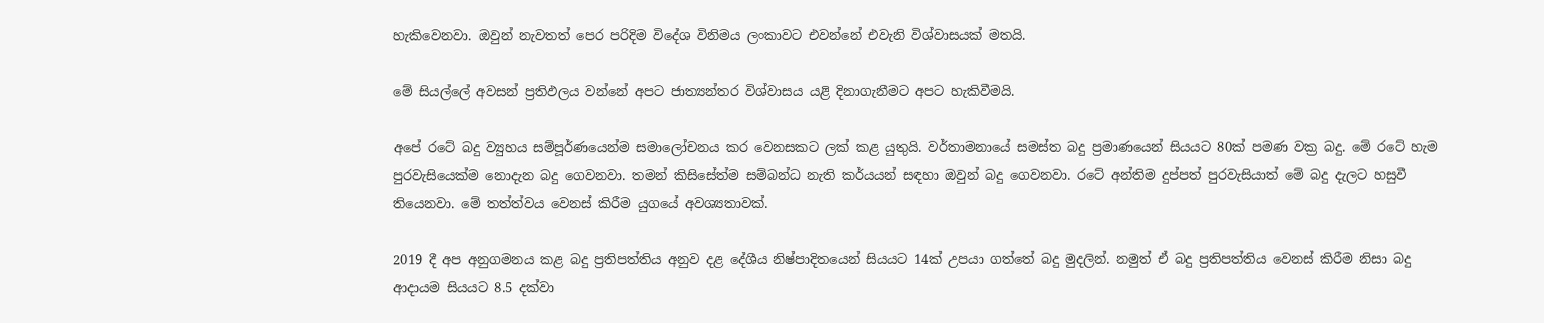හැකිවෙනවා. ඔවුන් නැවතත් පෙර පරිදිම විදේශ විනිමය ලංකාවට එවන්නේ එවැනි විශ්වාසයක් මතයි.

මේ සියල්ලේ අවසන් ප්‍රතිඵලය වන්නේ අපට ජාත්‍යන්තර විශ්වාසය යළි දිනාගැනීමට අපට හැකිවීමයි.

අපේ රටේ බදු ව්‍යුහය සම්පූර්ණයෙන්ම සමාලෝචනය කර වෙනසකට ලක් කළ යුතුයි. වර්තාමනායේ සමස්ත බදු ප්‍රමාණයෙන් සියයට 80ක් පමණ වක්‍ර බදු. මේ රටේ හැම පුරවැසියෙක්ම නොදැන බදු ගෙවනවා. තමන් කිසිසේත්ම සම්බන්ධ නැති කර්යයන් සඳහා ඔවුන් බදු ගෙවනවා. රටේ අන්තිම දුප්පත් පුරවැසියාත් මේ බදු දැලට හසුවී තියෙනවා. මේ තත්ත්වය වෙනස් කිරීම යුගයේ අවශ්‍යතාවක්.

2019 දී අප අනුගමනය කළ බදු ප්‍රතිපත්තිය අනුව දළ දේශීය නිෂ්පාදිතයෙන් සියයට 14ක් උපයා ගත්තේ බදු මුදලින්. නමුත් ඒ බදු ප්‍රතිපත්තිය වෙනස් කිරීම නිසා බදු ආදායම සියයට 8.5 දක්වා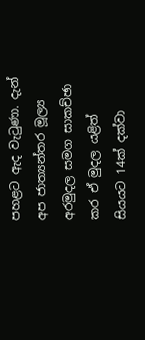පහළට ඇද වැටුණා. දැන් අප ජාත්‍යන්තර මූල්‍ය අරමුදල සමග සාකච්ඡා කර ඒ මුදල යළිත් සියයට 14ක් දක්වා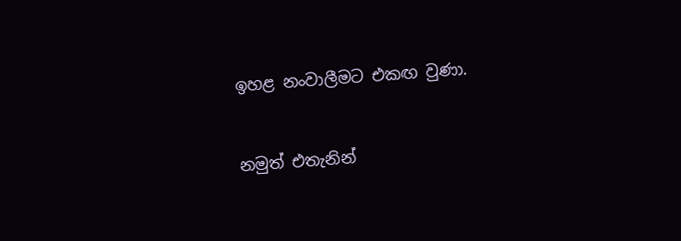ඉහළ නංවාලීමට එකඟ වුණා.


නමුත් එතැනින්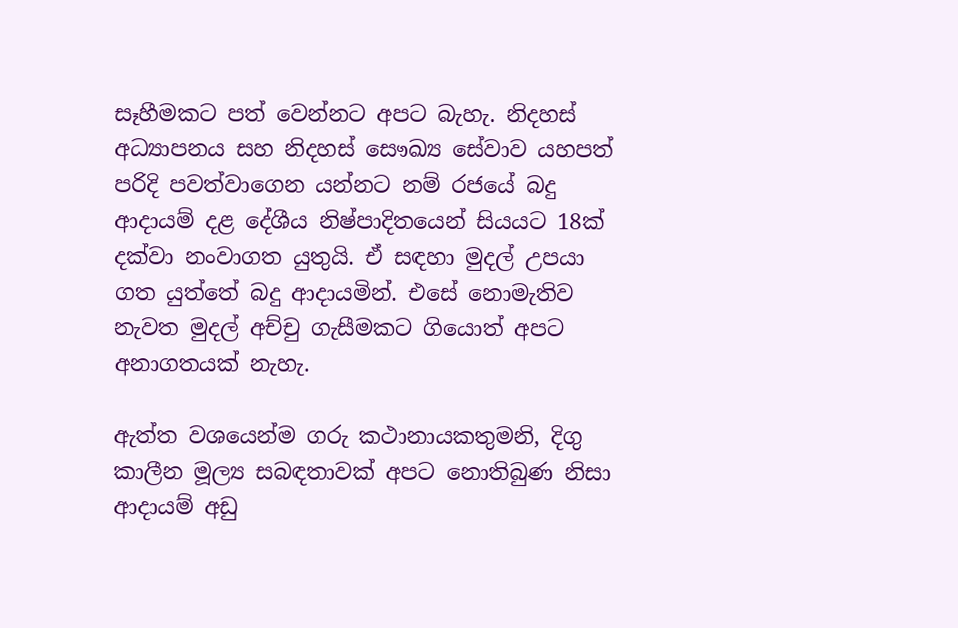සෑහීමකට පත් වෙන්නට අපට බැහැ. නිදහස් අධ්‍යාපනය සහ නිදහස් සෞඛ්‍ය සේවාව යහපත් පරිදි පවත්වාගෙන යන්නට නම් රජයේ බදු ආදායම් දළ දේශීය නිෂ්පාදිතයෙන් සියයට 18ක් දක්වා නංවාගත යුතුයි. ඒ සඳහා මුදල් උපයා ගත යුත්තේ බදු ආදායමින්. එසේ නොමැතිව නැවත මුදල් අච්චු ගැසීමකට ගියොත් අපට අනාගතයක් නැහැ.

ඇත්ත වශයෙන්ම ගරු කථානායකතුමනි, දිගු කාලීන මූල්‍ය සබඳතාවක් අපට නොතිබුණ නිසා ආදායම් අඩු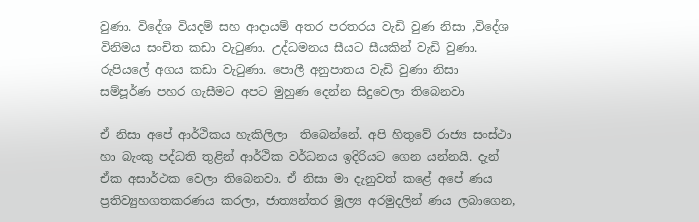වුණා. විදේශ වියදම් සහ ආදායම් අතර පරතරය වැඩි වුණ නිසා ,විදේශ විනිමය සංචිත කඩා වැටුණා. උද්ධමනය සීයට සීයකින් වැඩි වුණා. රුපියලේ අගය කඩා වැටුණා. පොලී අනුපාතය වැඩි වුණා නිසා  සම්පූර්ණ පහර ගැසීමට අපට මුහුණ දෙන්න සිදුවෙලා තිබෙනවා

ඒ නිසා අපේ ආර්ථිකය හැකිලිලා  තිබෙන්නේ. අපි හිතුවේ රාජ්‍ය සංස්ථා හා බැංකු පද්ධති තුළින් ආර්ථික වර්ධනය ඉදිරියට ගෙන යන්නයි. දැන් ඒක අසාර්ථක වෙලා තිබෙනවා. ඒ නිසා මා දැනුවත් කළේ අපේ ණය ප්‍රතිව්‍යුහගතකරණය කරලා, ජාත්‍යන්තර මූල්‍ය අරමුදලින් ණය ලබාගෙන,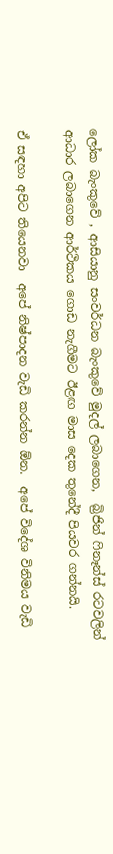ලෝක බැංකුවේ , ආසියානු සංවර්ධන බැංකුවේ මුදල් ලබාගෙන,  බ්‍රිජින් ෆිනෑන්ස් රටවලින් ආධාර ලබාගෙන ආර්ථිකය ගොඩ නැගීමට ඊළඟ මාස දෙක තුනේදී පියවර ගන්නයි.

ඒ සඳහා අපිට තියෙනවා  අපේ නිෂ්පාදන වැඩි කරන්න ඕන.  අපේ විදේශ විනිමය වැඩි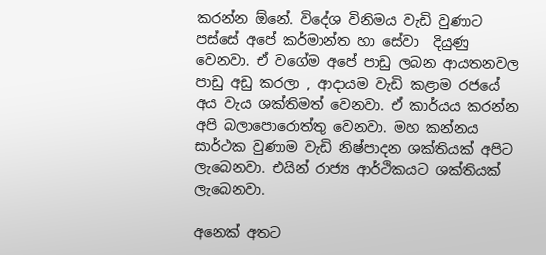කරන්න ඕනේ. විදේශ විනිමය වැඩි වුණාට පස්සේ අපේ කර්මාන්ත හා සේවා  දියුණු වෙනවා. ඒ වගේම අපේ පාඩු ලබන ආයතනවල පාඩු අඩු කරලා , ආදායම වැඩි කළාම රජයේ අය වැය ශක්තිමත් වෙනවා. ඒ කාර්යය කරන්න අපි බලාපොරොත්තු වෙනවා. මහ කන්නය සාර්ථක වුණාම වැඩි නිෂ්පාදන ශක්තියක් අපිට ලැබෙනවා. එයින් රාජ්‍ය ආර්ථිකයට ශක්තියක් ලැබෙනවා.

අනෙක් අතට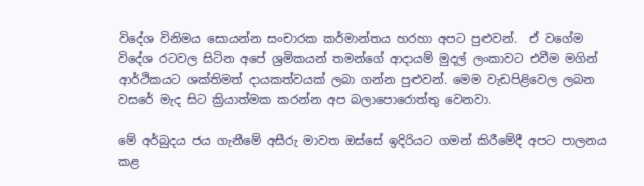විදේශ විනිමය සොයන්න සංචාරක කර්මාන්තය හරහා අපට පුළුවන්.  ඒ වගේම විදේශ රටවල සිටින අපේ ශ්‍රමිකයන් තමන්ගේ ආදායම් මුදල් ලංකාවට එවීම මගින් ආර්ථිකයට ශක්තිමත් දායකත්වයක් ලබා ගන්න පුළුවන්. මෙම වැඩපිළිවෙල ලබන වසරේ මැද සිට ක්‍රියාත්මක කරන්න අප බලාපොරොත්තු වෙනවා.

මේ අර්බුදය ජය ගැනීමේ අසීරු මාවත ඔස්සේ ඉදිරියට ගමන් කිරීමේදී අපට පාලනය කළ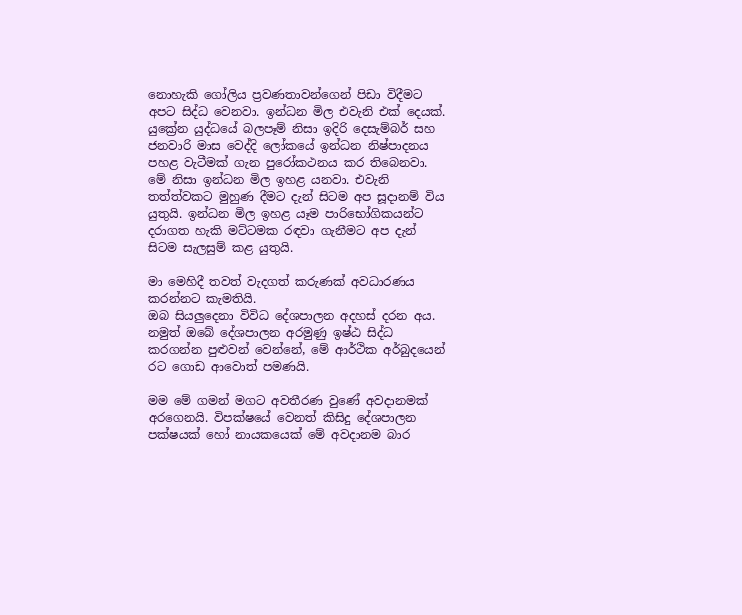නොහැකි ගෝලිය ප්‍රවණතාවන්ගෙන් පිඩා විදීමට අපට සිද්ධ වෙනවා. ඉන්ධන මිල එවැනි එක් දෙයක්. යුක්‍රේන යුද්ධයේ බලපෑම් නිසා ඉදිරි දෙසැම්බර් සහ ජනවාරි මාස වෙද්දි ලෝකයේ ඉන්ධන නිෂ්පාදනය පහළ වැටීමක් ගැන පුරෝකථනය කර තිබෙනවා. මේ නිසා ඉන්ධන මිල ඉහළ යනවා. එවැනි තත්ත්වකට මුහුණ දීමට දැන් සිටම අප සූදානම් විය යුතුයි. ඉන්ධන මිල ඉහළ යෑම පාරිභෝගිකයන්ට දරාගත හැකි මට්ටමක රඳවා ගැනීමට අප දැන් සිටම සැලසුම් කළ යුතුයි.

මා මෙහිදී තවත් වැදගත් කරුණක් අවධාරණය කරන්නට කැමතියි.
ඔබ සියලුදෙනා විවිධ දේශපාලන අදහස් දරන අය. නමුත් ඔබේ දේශපාලන අරමුණු ඉෂ්ඨ සිද්ධ කරගන්න පුළුවන් වෙන්නේ, මේ ආර්ථික අර්බුදයෙන්  රට ගොඩ ආවොත් පමණයි.

මම මේ ගමන් මගට අවතීරණ වුණේ අවදානමක් අරගෙනයි. විපක්ෂයේ වෙනත් කිසිදු දේශපාලන පක්ෂයක් හෝ නායකයෙක් මේ අවදානම බාර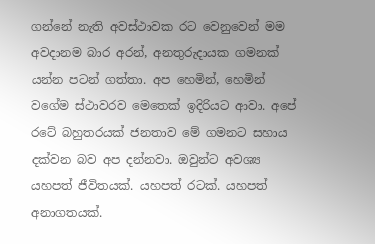ගන්නේ නැති අවස්ථාවක රට වෙනුවෙන් මම අවදානම බාර අරන්, අනතුරුදායක ගමනක් යන්න පටන් ගත්තා. අප හෙමින්, හෙමින් වගේම ස්ථාවරව මෙතෙක් ඉදිරියට ආවා. අපේ රටේ බහුතරයක් ජනතාව මේ ගමනට සහාය දක්වන බව අප දන්නවා. ඔවුන්ට අවශ්‍ය යහපත් ජීවිතයක්. යහපත් රටක්. යහපත් අනාගතයක්.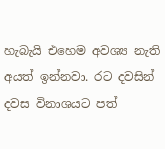හැබැයි එහෙම අවශ්‍ය නැති අයත් ඉන්නවා. රට දවසින් දවස විනාශයට පත්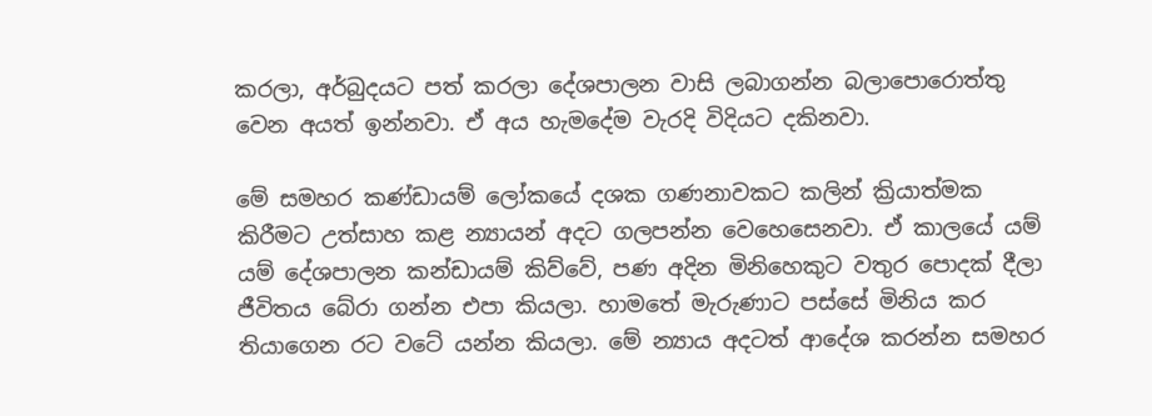කරලා, අර්බුදයට පත් කරලා දේශපාලන වාසි ලබාගන්න බලාපොරොත්තු වෙන අයත් ඉන්නවා. ඒ අය හැමදේම වැරදි විදියට දකිනවා.

මේ සමහර කණ්ඩායම් ලෝකයේ දශක ගණනාවකට කලින් ක්‍රියාත්මක කිරීමට උත්සාහ කළ න්‍යායන් අදට ගලපන්න වෙහෙසෙනවා. ඒ කාලයේ යම් යම් දේශපාලන කන්ඩායම් කිව්වේ, පණ අදින මිනිහෙකුට වතුර පොදක් දීලා ජීවිතය බේරා ගන්න එපා කියලා. හාමතේ මැරුණාට පස්සේ මිනිය කර තියාගෙන රට වටේ යන්න කියලා. මේ න්‍යාය අදටත් ආදේශ කරන්න සමහර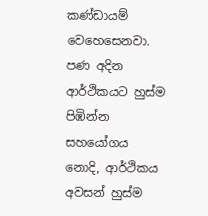කණ්ඩායම් වෙහෙසෙනවා. පණ අදින ආර්ථිකයට හුස්ම පිඹින්න සහයෝගය නොදි, ආර්ථිකය අවසන් හුස්ම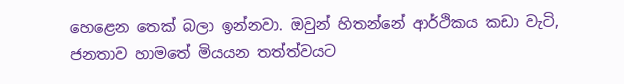හෙළෙන තෙක් බලා ඉන්නවා. ඔවුන් හිතන්නේ ආර්ථිකය කඩා වැටි, ජනතාව හාමතේ මියයන තත්ත්වයට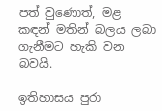පත් වුණොත්, මළ කඳන් මතින් බලය ලබා ගැනීමට හැකි වන බවයි.

ඉතිහාසය පුරා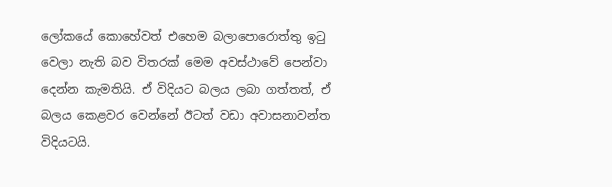ලෝකයේ කොහේවත් එහෙම බලාපොරොත්තු ඉටු වෙලා නැති බව විතරක් මෙම අවස්ථාවේ පෙන්වා දෙන්න කැමතියි. ඒ විදියට බලය ලබා ගත්තත්, ඒ බලය කෙළවර වෙන්නේ ඊටත් වඩා අවාසනාවන්ත විදියටයි.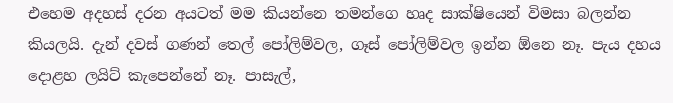එහෙම අදහස් දරන අයටත් මම කියන්නෙ තමන්ගෙ හෘද සාක්ෂියෙන් විමසා බලන්න කියලයි. දැන් දවස් ගණන් තෙල් පෝලිම්වල, ගෑස් පෝලිම්වල ඉන්න ඕනෙ නෑ. පැය දහය දොළහ ලයිට් කැපෙන්නේ නෑ. පාසැල්,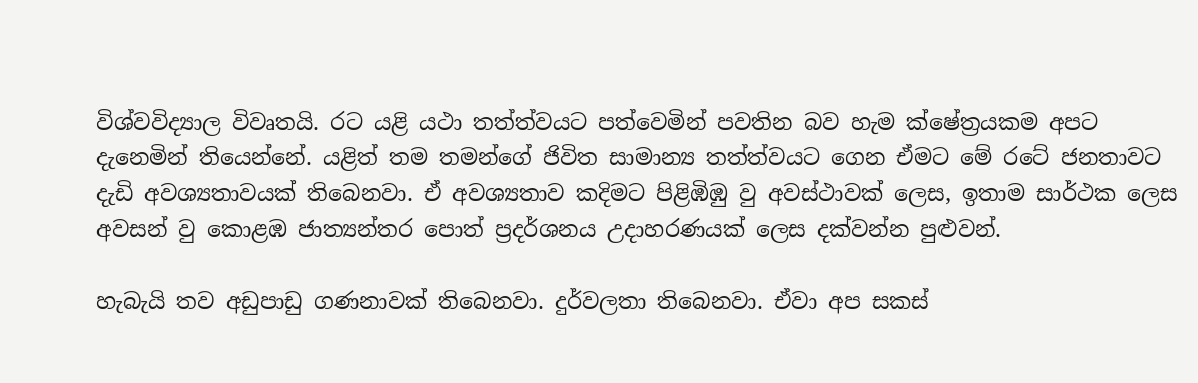විශ්වවිද්‍යාල විවෘතයි. රට යළි යථා තත්ත්වයට පත්වෙමින් පවතින බව හැම ක්ෂේත්‍රයකම අපට දැනෙමින් තියෙන්නේ. යළිත් තම තමන්ගේ ජිවිත සාමාන්‍ය තත්ත්වයට ගෙන ඒමට මේ රටේ ජනතාවට දැඩි අවශ්‍යතාවයක් තිබෙනවා. ඒ අවශ්‍යතාව කදිමට පිළිඹිඹු වු අවස්ථාවක් ලෙස, ඉතාම සාර්ථක ලෙස අවසන් වු කොළඹ ජාත්‍යන්තර පොත් ප්‍රදර්ශනය උදාහරණයක් ලෙස දක්වන්න පුළුවන්.

හැබැයි තව අඩුපාඩු ගණනාවක් තිබෙනවා. දුර්වලතා තිබෙනවා. ඒවා අප සකස්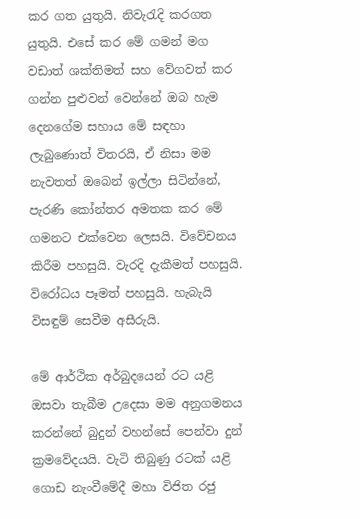කර ගත යුතුයි. නිවැරැදි කරගත යුතුයි. එසේ කර මේ ගමන් මග වඩාත් ශක්තිමත් සහ වේගවත් කර ගන්න පුළුවන් වෙන්නේ ඔබ හැම දෙනගේම සහාය මේ සඳහා ලැබුණොත් විතරයි, ඒ නිසා මම නැවතත් ඔබෙන් ඉල්ලා සිටින්නේ, පැරණි කෝන්තර අමතක කර මේ ගමනට එක්වෙන ලෙසයි. විවේචනය කිරීම පහසුයි. වැරදි දැකීමත් පහසුයි. විරෝධය පෑමත් පහසුයි. හැබැයි විසඳුම් සෙවීම අසීරුයි.

මේ ආර්ථික අර්බුදයෙන් රට යළි ඔසවා තැබීම උදෙසා මම අනුගමනය කරන්නේ බුදුන් වහන්සේ පෙන්වා දුන් ක්‍රමවේදයයි. වැටි තිබුණු රටක් යළි ගොඩ නැංවීමේදී මහා විජිත රජු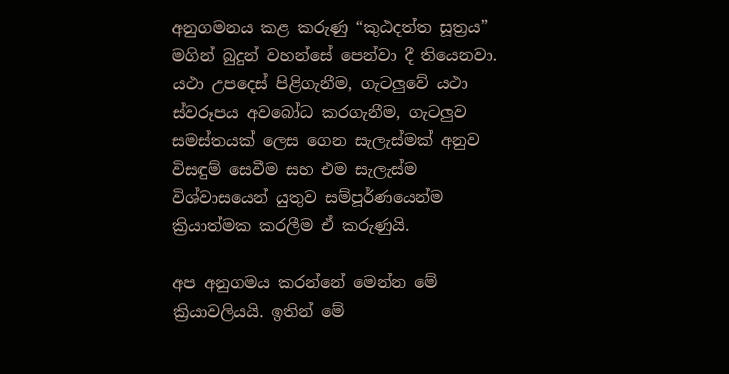අනුගමනය කළ කරුණු “කුඨදත්ත සූත්‍රය” මගින් බුදුන් වහන්සේ පෙන්වා දී තියෙනවා. යථා උපදෙස් පිළිගැනීම, ගැටලුවේ යථා ස්වරූපය අවබෝධ කරගැනීම, ගැටලුව සමස්තයක් ලෙස ගෙන සැලැස්මක් අනුව විසඳුම් සෙවීම සහ එම සැලැස්ම විශ්වාසයෙන් යුතුව සම්පූර්ණයෙන්ම ක්‍රියාත්මක කරලීම ඒ කරුණුයි.

අප අනුගමය කරන්නේ මෙන්න මේ ක්‍රියාවලියයි. ඉතින් මේ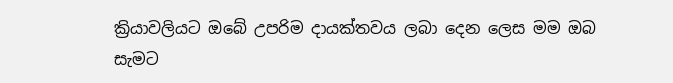ක්‍රියාවලියට ඔබේ උපරිම දායක්තවය ලබා දෙන ලෙස මම ඔබ සැමට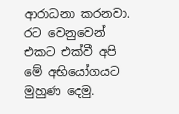ආරාධනා කරනවා. රට වෙනුවෙන් එකට එක්වී අපි මේ අභියෝගයට මුහුණ දෙමු.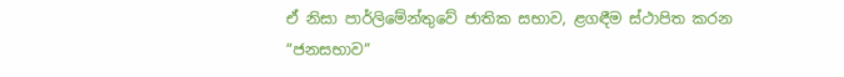ඒ නිසා පාර්ලිමේන්තුවේ ජාතික සභාව, ළගඳීම ස්ථාපිත කරන “ජනසභාව”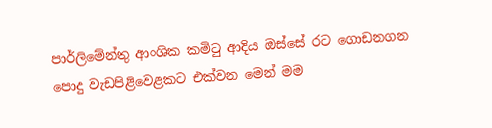පාර්ලිමේන්තු ආංශික කමිටු ආදිය ඔස්සේ රට ගොඩනගන පොදු වැඩපිළිවෙළකට එක්වන මෙන් මම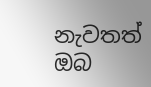නැවතත් ඔබ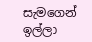සැමගෙන් ඉල්ලා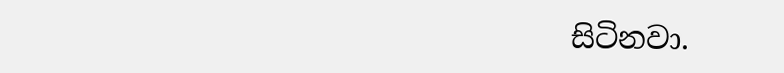සිටිනවා.